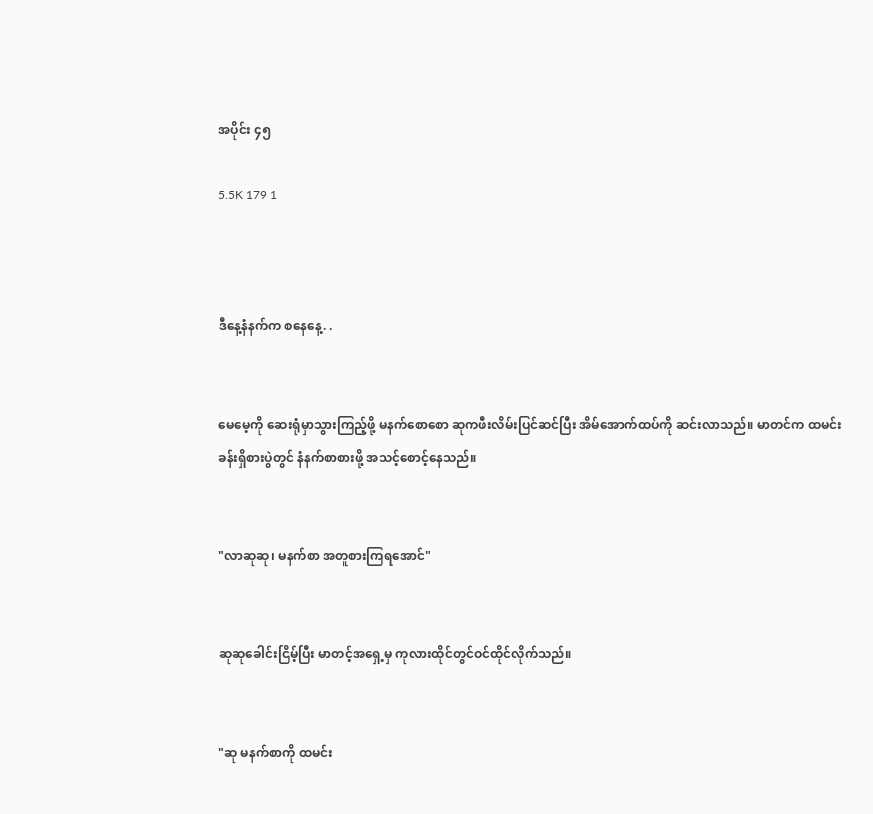အပိုင်း ၄၅

5.5K 179 1



ဒီနေ့နံနက်က စနေနေ့. .


မေမေ့ကို ဆေးရုံမှာသွားကြည့်ဖို့ မနက်စောစော ဆုကဖီးလိမ်းပြင်ဆင်ပြီး အိမ်အောက်ထပ်ကို ဆင်းလာသည်။ မာတင်က ထမင်းခန်းရှိစားပွဲတွင် နံနက်စာစားဖို့ အသင့်စောင့်နေသည်။


"လာဆုဆု၊ မနက်စာ အတူစားကြရအောင်"


ဆုဆုခေါင်းငြိမ့်ပြီး မာတင့်အရှေ့မှ ကုလားထိုင်တွင်ဝင်ထိုင်လိုက်သည်။


"ဆု မနက်စာကို ထမင်း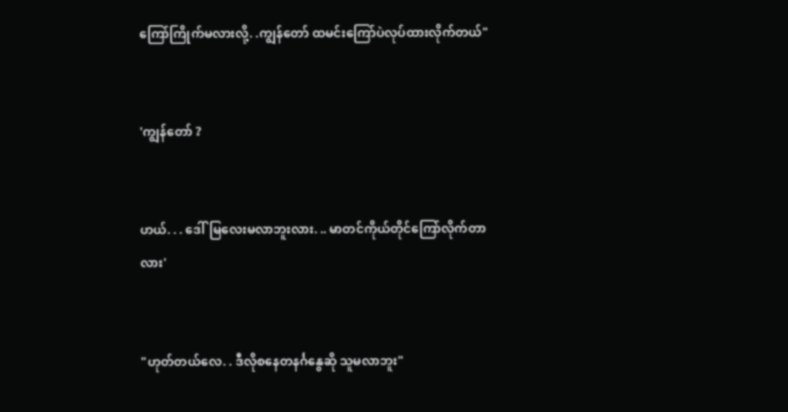ကြော်ကြိုက်မလားလို့. .ကျွန်တော် ထမင်းကြော်ပဲလုပ်ထားလိုက်တယ်"


'ကျွန်တော် ?


ဟယ်. . . ဒေါ်မြလေးမလာဘူးလား. .. မာတင်ကိုယ်တိုင်ကြော်လိုက်တာလား'


"ဟုတ်တယ်လေ. . ဒီလိုစနေတနင်္ဂနွေဆို သူမလာဘူး"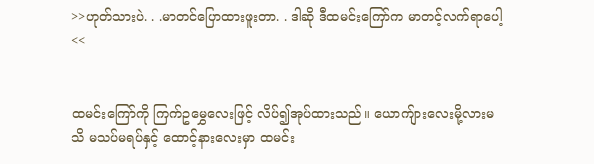>>ဟုတ်သားပဲ. . .မာတင်ပြောထားဖူးတာ. . ဒါဆို ဒီထမင်းကြော်က မာတင့်လက်ရာပေါ့<<


ထမင်းကြော်ကို ကြက်ဥမွှေလေးဖြင့် လိပ်၍အုပ်ထားသည်။ ယောကျ်ားလေးမို့လားမသိ မသပ်မရပ်နှင့် ထောင့်နားလေးမှာ ထမင်း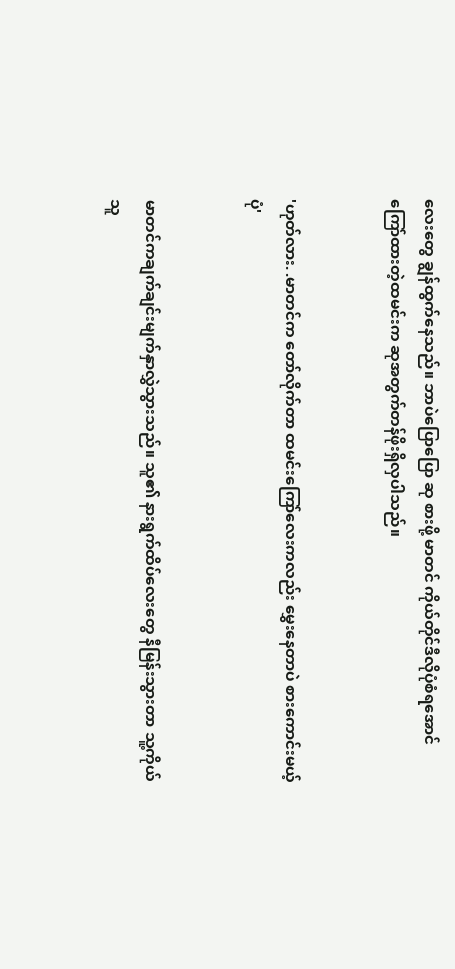လေးတွေ ချွန်ထွက်နေသည်။ ဘာပဲပြောပြော ဆု စားဖို့ မာတင် ကိုယ်တိုင်ဒီလိုပုံစံရအောင် ကြော်ထားတဲ့ထမင်းက ဆုအတွက်တန်ဖိုးရှိလှပါသည်။


'ဟုတ်လား. .မာတင်က တော်လိုက်တာ ထမင်းကြော်လေးကလည်း မွှေးနေတာပဲ စားကောင်းမယ့်ပုံ'


မာတင်ကချက်ချင်းမျက်နှာလွှဲသွားသည်။ သူ၏ နားရွက်ထိပ်လေးတွေ နီမြန်းသွားတာ သူ့ကိုယ်သူ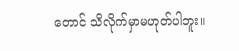တောင် သိလိုက်မှာမဟုတ်ပါဘူး။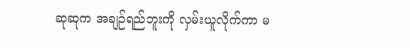ဆုဆုက အချဉ်ရည်ဘူးကို လှမ်းယူလိုက်ကာ မ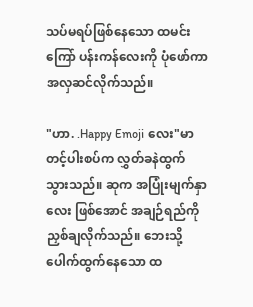သပ်မရပ်ဖြစ်နေသော ထမင်းကြော် ပန်းကန်လေးကို ပုံဖော်ကာ အလှဆင်လိုက်သည်။

"ဟာ. .Happy Emoji လေး"မာတင့်ပါးစပ်က လွှတ်ခနဲထွက်သွားသည်။ ဆုက အပြုံးမျက်နှာလေး ဖြစ်အောင် အချဉ်ရည်ကို ညှစ်ချလိုက်သည်။ ဘေးသို့ပေါက်ထွက်နေသော ထ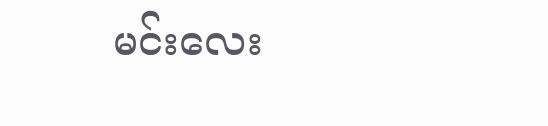မင်းလေး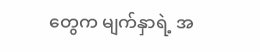တွေက မျက်နှာရဲ့ အ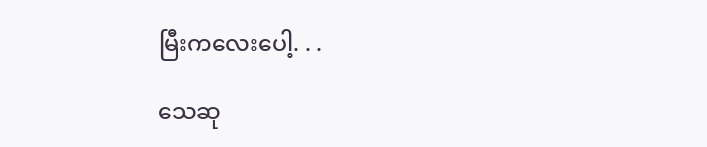မြီးကလေးပေါ့. . .

သေဆု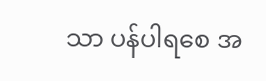သာ ပန်ပါရစေ အ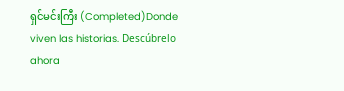ရှင်မင်းကြီး (Completed)Donde viven las historias. Descúbrelo ahora